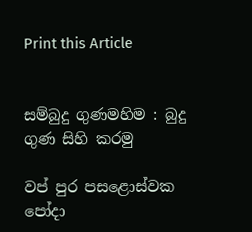Print this Article


සම්බුදු ගුණමහිම : බුදු ගුණ සිහි කරමු

වප් පුර පසළොස්වක පෝදා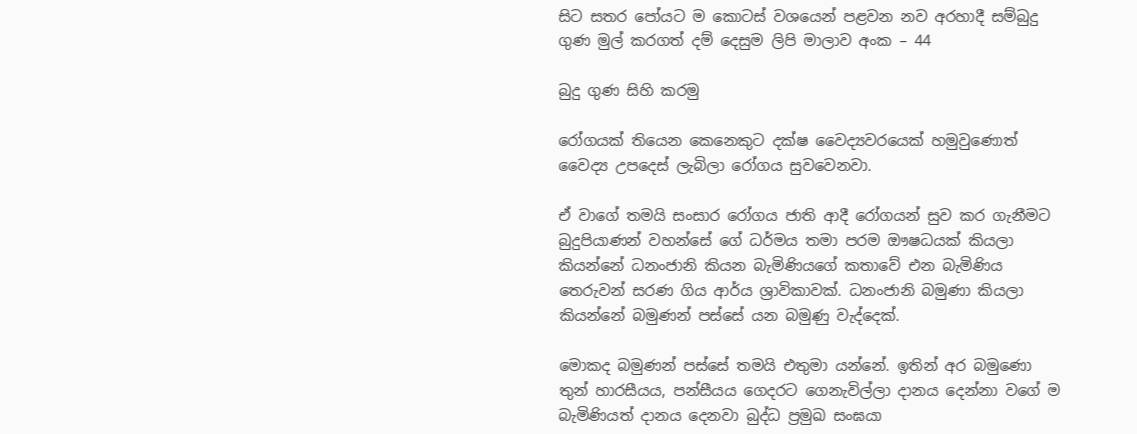සිට සතර පෝයට ම කොටස් වශයෙන් පළවන නව අරහාදී සම්බුදු ගුණ මුල් කරගත් දම් දෙසුම ලිපි මාලාව අංක – 44

බුදු ගුණ සිහි කරමු

රෝගයක් තියෙන කෙනෙකුට දක්ෂ වෛද්‍යවරයෙක් හමුවුණොත් වෛද්‍ය උපදෙස් ලැබිලා රෝගය සුවවෙනවා.

ඒ වාගේ තමයි සංසාර රෝගය ජාති ආදී රෝගයන් සුව කර ගැනීමට බුදුපියාණන් වහන්සේ ගේ ධර්මය තමා පරම ඖෂධයක් කියලා කියන්නේ ධනංජානි කියන බැමිණියගේ කතාවේ එන බැමිණිය තෙරුවන් සරණ ගිය ආර්ය ශ්‍රාවිකාවක්. ධනංජානි බමුණා කියලා කියන්නේ බමුණන් පස්සේ යන බමුණු වැද්දෙක්.

මොකද බමුණන් පස්සේ තමයි එතුමා යන්නේ. ඉතින් අර බමුණො තුන් හාරසීයය, පන්සීයය ගෙදරට ගෙනැවිල්ලා දානය දෙන්නා වගේ ම බැමිණියත් දානය දෙනවා බුද්ධ ප්‍රමුඛ සංඝයා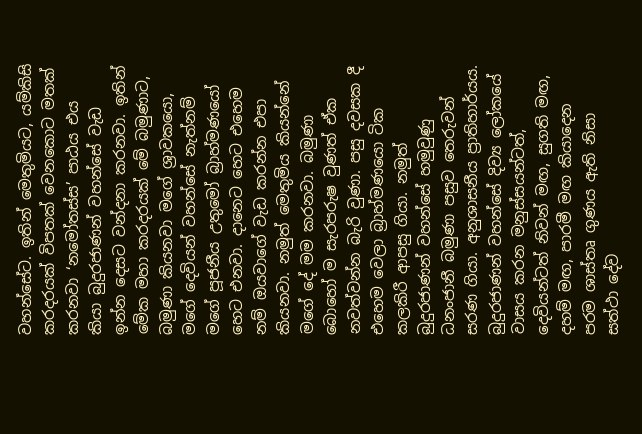වහන්සේට. ඉතින් මෙතුමියට, යම්කිසි කරදරයක් විපතක් වෙනකොට මතක් කරනවා ‘නමෝතස්ස’ පාඨය එය කියා බුදුරජාණන් වහන්සේ වැඩ ඉන්න දෙසට වන්දනා කරනවා. ඉතින් මේක මහා කරදරයක් මේ බමුණාට, බමුණා කියනවා මගේ ශ්‍රාවකයො, මගේ දෙවියන් වහන්සේ නැත්නම් මගේ පූජනීය උතුමෝ බ්‍රාහ්මණයෝ හෙට එනවා. දානෙට හෙට එහෙම නම් ඔයවාගේ වැඩ කරන්න එපා කියනවා. නමුත් මෙතුමිය කියන්නේ මගේ දේ මම කරනවා. බමුණා බොහෝ ම සැරපරුෂ වුණත් ඒක නවත්වන්න බැරි වුණා. පසු දවසක දී එහෙම වෙලා බ්‍රාහ්මණයො ටික කලකිරී ආපසු ගියා. නමුත් බුදුරජාණන් වහන්සේ හමුවුණු ධනංජානී බමුණා පසුව තෙරුවන් සරණ ගියා. අනුශාසනීය ප්‍රාතිහාර්යය. බුදුරජාණන් වහන්සේ දිව්‍ය ලෝකයේ වාසය කරන මනුස්සයන්ටත්, දෙවියන්ටත් නිවන් මඟ, සුගති මඟ, දහම් මඟ, පාරමී මඟ කියාදෙන පරම ශාස්තෘ ගුණය ඇති නිසා සත්ථා දේව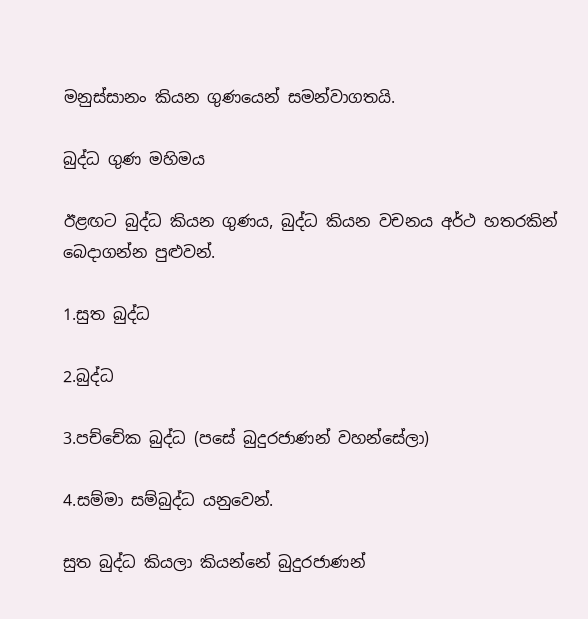මනුස්සානං කියන ගුණයෙන් සමන්වාගතයි.

බුද්ධ ගුණ මහිමය

ඊළඟට බුද්ධ කියන ගුණය, බුද්ධ කියන වචනය අර්ථ හතරකින් බෙදාගන්න පුළුවන්.

1.සුත බුද්ධ

2.බුද්ධ

3.පච්චේක බුද්ධ (පසේ බුදුරජාණන් වහන්සේලා)

4.සම්මා සම්බුද්ධ යනුවෙන්.

සුත බුද්ධ කියලා කියන්නේ බුදුරජාණන්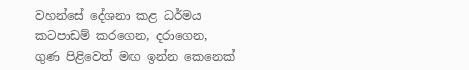වහන්සේ දේශනා කළ ධර්මය කටපාඩම් කරගෙන, දරාගෙන, ගුණ පිළිවෙත් මඟ ඉන්න කෙනෙක්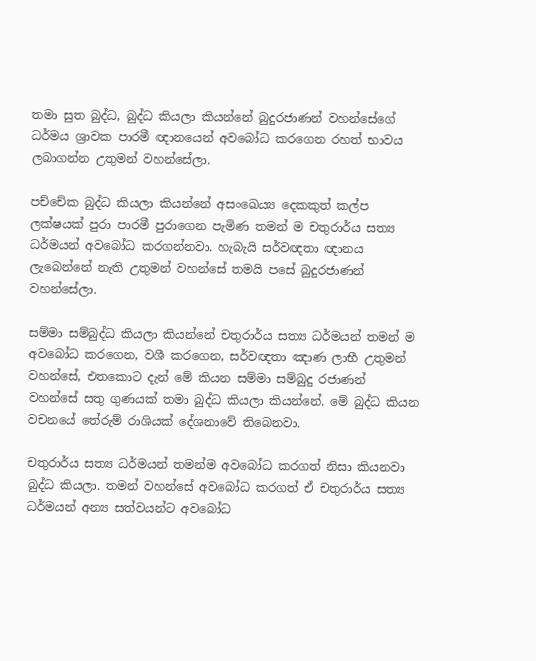තමා සුත බුද්ධ, බුද්ධ කියලා කියන්නේ බුදුරජාණන් වහන්සේගේ ධර්මය ශ්‍රාවක පාරමී ඥානයෙන් අවබෝධ කරගෙන රහත් භාවය ලබාගන්න උතුමන් වහන්සේලා.

පච්චේක බුද්ධ කියලා කියන්නේ අසංඛෙය්‍ය දෙකකුත් කල්ප ලක්ෂයක් පුරා පාරමී පුරාගෙන පැමිණ තමන් ම චතුරාර්ය සත්‍ය ධර්මයන් අවබෝධ කරගන්නවා. හැබැයි සර්වඥතා ඥානය ලැබෙන්නේ නැති උතුමන් වහන්සේ තමයි පසේ බුදුරජාණන් වහන්සේලා.

සම්මා සම්බුද්ධ කියලා කියන්නේ චතුරාර්ය සත්‍ය ධර්මයන් තමන් ම අවබෝධ කරගෙන, වශී කරගෙන, සර්වඥතා ඤාණ ලාභී උතුමන් වහන්සේ, එතකොට දැන් මේ කියන සම්මා සම්බුදු රජාණන් වහන්සේ සතු ගුණයක් තමා බුද්ධ කියලා කියන්නේ. මේ බුද්ධ කියන වචනයේ තේරුම් රාශියක් දේශනාවේ තිබෙනවා.

චතුරාර්ය සත්‍ය ධර්මයන් තමන්ම අවබෝධ කරගත් නිසා කියනවා බුද්ධ කියලා. තමන් වහන්සේ අවබෝධ කරගත් ඒ චතුරාර්ය සත්‍ය ධර්මයන් අන්‍ය සත්වයන්ට අවබෝධ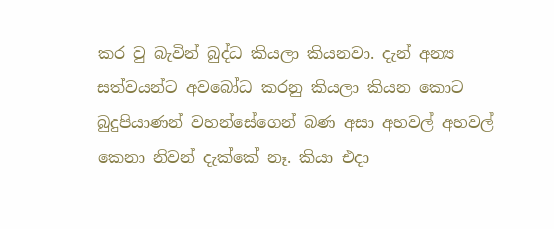කර වු බැවින් බුද්ධ කියලා කියනවා. දැන් අන්‍ය සත්වයන්ට අවබෝධ කරනු කියලා කියන කොට බුදුපියාණන් වහන්සේගෙන් බණ අසා අහවල් අහවල් කෙනා නිවන් දැක්කේ නෑ. කියා එදා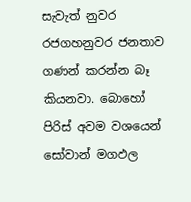සැවැත් නුවර රජගහනුවර ජනතාව ගණන් කරන්න බෑ කියනවා. බොහෝ පිරිස් අවම වශයෙන් සෝවාන් මගඵල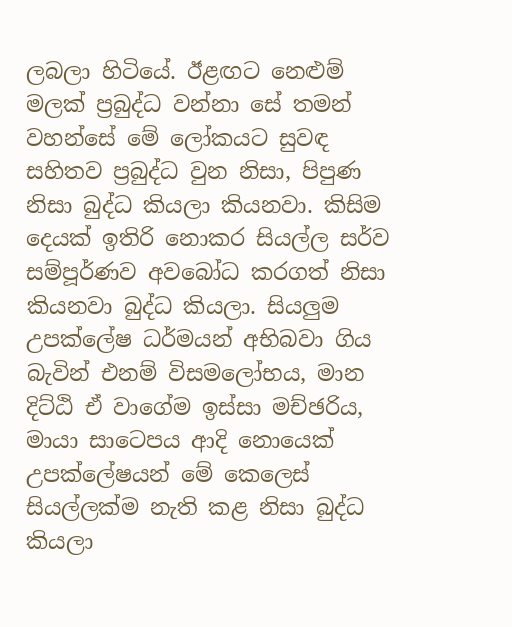ලබලා හිටියේ. ඊළඟට නෙළුම් මලක් ප්‍රබුද්ධ වන්නා සේ තමන් වහන්සේ මේ ලෝකයට සුවඳ සහිතව ප්‍රබුද්ධ වුන නිසා, පිපුණ නිසා බුද්ධ කියලා කියනවා. කිසිම දෙයක් ඉතිරි නොකර සියල්ල සර්ව සම්පූර්ණව අවබෝධ කරගත් නිසා කියනවා බුද්ධ කියලා. සියලුම උපක්ලේෂ ධර්මයන් අභිබවා ගිය බැවින් එනම් විසමලෝභය, මාන දිට්ඨි ඒ වාගේම ඉස්සා මච්ඡරිය, මායා සාටෙපය ආදි නොයෙක් උපක්ලේෂයන් මේ කෙලෙස් සියල්ලක්ම නැති කළ නිසා බුද්ධ කියලා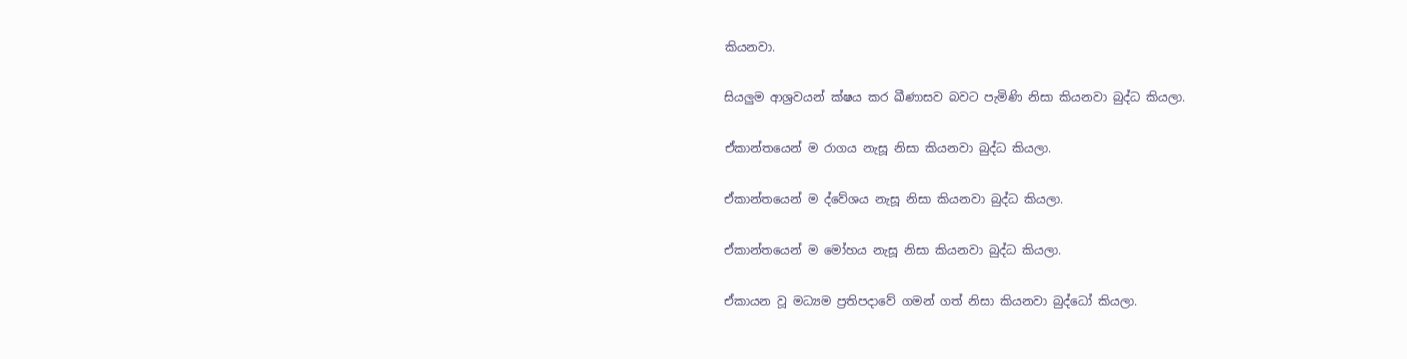කියනවා.

සියලුම ආශ්‍රවයන් ක්ෂය කර ඛීණාසව බවට පැමිණි නිසා කියනවා බුද්ධ කියලා.

ඒකාන්තයෙන් ම රාගය නැසූ නිසා කියනවා බුද්ධ කියලා.

ඒකාන්තයෙන් ම ද්වේශය නැසූ නිසා කියනවා බුද්ධ කියලා.

ඒකාන්තයෙන් ම මෝහය නැසූ නිසා කියනවා බුද්ධ කියලා.

ඒකායන වූ මධ්‍යම ප්‍රතිපදාවේ ගමන් ගත් නිසා කියනවා බුද්ධෝ කියලා.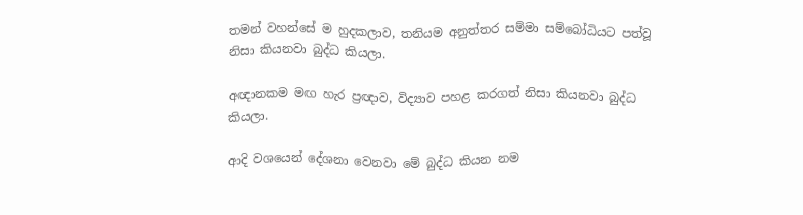තමන් වහන්සේ ම හුදකලාව, තනියම අනුත්තර සම්මා සම්බෝධියට පත්වූ නිසා කියනවා බුද්ධ කියලා.

අඥානකම මඟ හැර ප්‍රඥාව, විද්‍යාව පහළ කරගත් නිසා කියනවා බුද්ධ කියලා.

ආදි වශයෙන් දේශනා වෙනවා මේ බුද්ධ කියන නම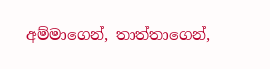අම්මාගෙන්, තාත්තාගෙන්,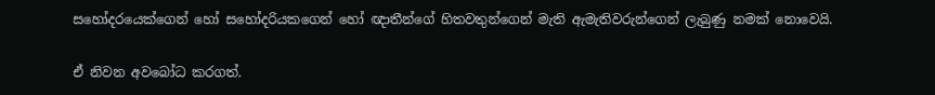සහෝදරයෙක්ගෙන් හෝ සහෝදරියකගෙන් හෝ ඥාතීන්ගේ හිතවතුන්ගෙන් මැති ඇමැතිවරුන්ගෙන් ලැබුණු නමක් නොවෙයි.

ඒ නිවන අවබෝධ කරගත්.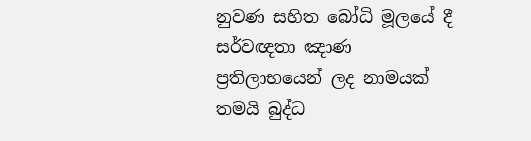නුවණ සහිත බෝධි මූලයේ දී සර්වඥතා ඤාණ ප්‍රතිලාභයෙන් ලද නාමයක් තමයි බුද්ධ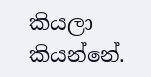කියලා කියන්නේ.